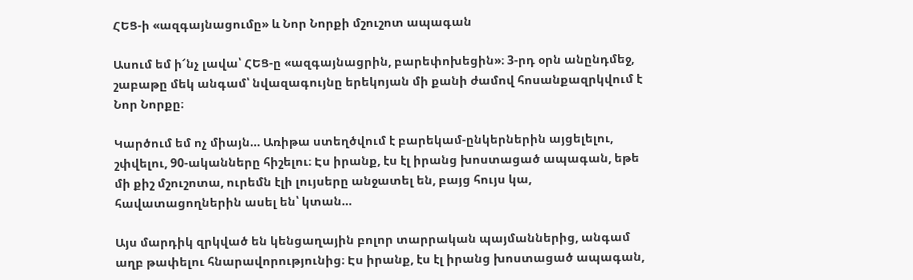ՀԵՑ-ի «ազգայնացումը» և Նոր Նորքի մշուշոտ ապագան

Ասում եմ ի՜նչ լավա՝ ՀԵՑ-ը «ազգայնացրին, բարեփոխեցին»։ 3-րդ օրն անընդմեջ, շաբաթը մեկ անգամ՝ նվազագույնը երեկոյան մի քանի ժամով հոսանքազրկվում է Նոր Նորքը։

Կարծում եմ ոչ միայն… Առիթա ստեղծվում է բարեկամ-ընկերներին այցելելու, շփվելու, 90-ականները հիշելու։ Էս իրանք, էս էլ իրանց խոստացած ապագան, եթե մի քիշ մշուշոտա, ուրեմն էլի լույսերը անջատել են, բայց հույս կա, հավատացողներին ասել են՝ կտան…

Այս մարդիկ զրկված են կենցաղային բոլոր տարրական պայմաններից, անգամ աղբ թափելու հնարավորությունից։ Էս իրանք, էս էլ իրանց խոստացած ապագան,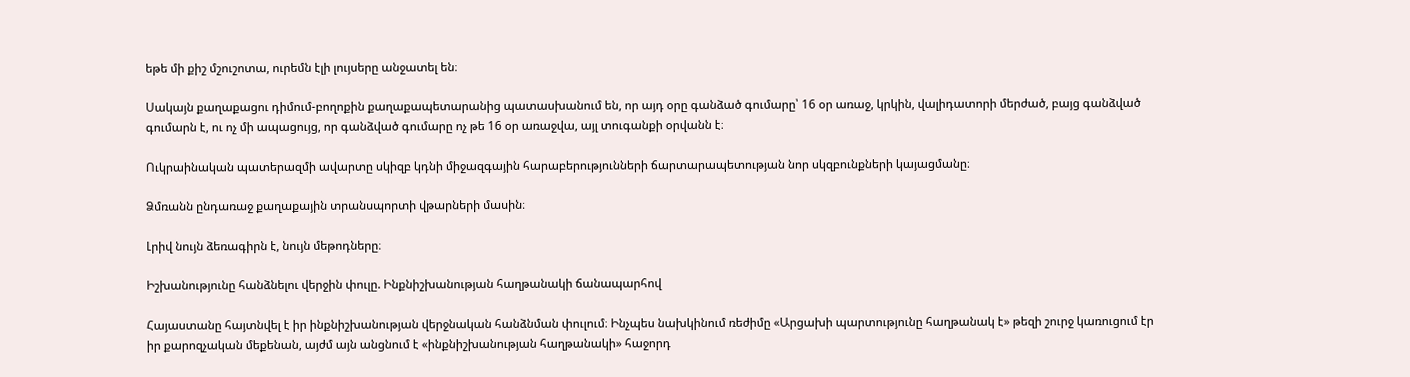եթե մի քիշ մշուշոտա, ուրեմն էլի լույսերը անջատել են։

Սակայն քաղաքացու դիմում-բողոքին քաղաքապետարանից պատասխանում են, որ այդ օրը գանձած գումարը՝ 16 օր առաջ, կրկին, վալիդատորի մերժած, բայց գանձված գումարն է, ու ոչ մի ապացույց, որ գանձված գումարը ոչ թե 16 օր առաջվա, այլ տուգանքի օրվանն է։

Ուկրաինական պատերազմի ավարտը սկիզբ կդնի միջազգային հարաբերությունների ճարտարապետության նոր սկզբունքների կայացմանը։

Ձմռանն ընդառաջ քաղաքային տրանսպորտի վթարների մասին։

Լրիվ նույն ձեռագիրն է, նույն մեթոդները։

Իշխանությունը հանձնելու վերջին փուլը. Ինքնիշխանության հաղթանակի ճանապարհով

Հայաստանը հայտնվել է իր ինքնիշխանության վերջնական հանձնման փուլում։ Ինչպես նախկինում ռեժիմը «Արցախի պարտությունը հաղթանակ է» թեզի շուրջ կառուցում էր իր քարոզչական մեքենան, այժմ այն անցնում է «ինքնիշխանության հաղթանակի» հաջորդ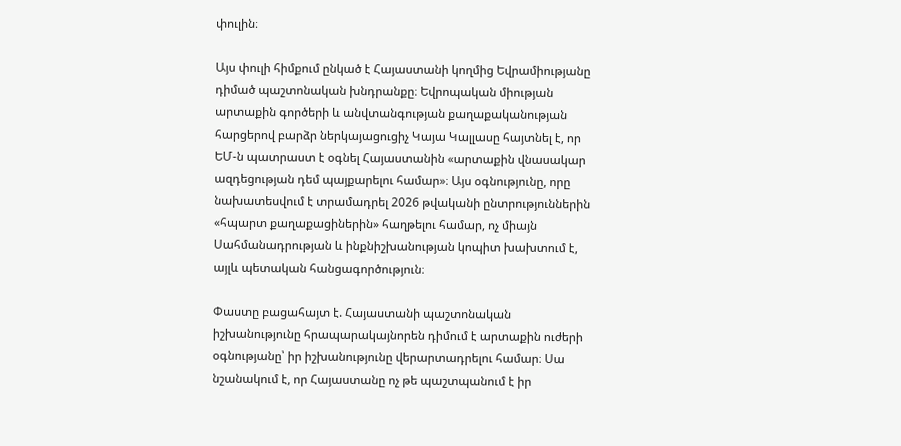փուլին։

Այս փուլի հիմքում ընկած է Հայաստանի կողմից Եվրամիությանը դիմած պաշտոնական խնդրանքը։ Եվրոպական միության արտաքին գործերի և անվտանգության քաղաքականության հարցերով բարձր ներկայացուցիչ Կայա Կալլասը հայտնել է, որ ԵՄ-ն պատրաստ է օգնել Հայաստանին «արտաքին վնասակար ազդեցության դեմ պայքարելու համար»։ Այս օգնությունը, որը նախատեսվում է տրամադրել 2026 թվականի ընտրություններին «հպարտ քաղաքացիներին» հաղթելու համար, ոչ միայն Սահմանադրության և ինքնիշխանության կոպիտ խախտում է, այլև պետական հանցագործություն։

Փաստը բացահայտ է. Հայաստանի պաշտոնական իշխանությունը հրապարակայնորեն դիմում է արտաքին ուժերի օգնությանը՝ իր իշխանությունը վերարտադրելու համար։ Սա նշանակում է, որ Հայաստանը ոչ թե պաշտպանում է իր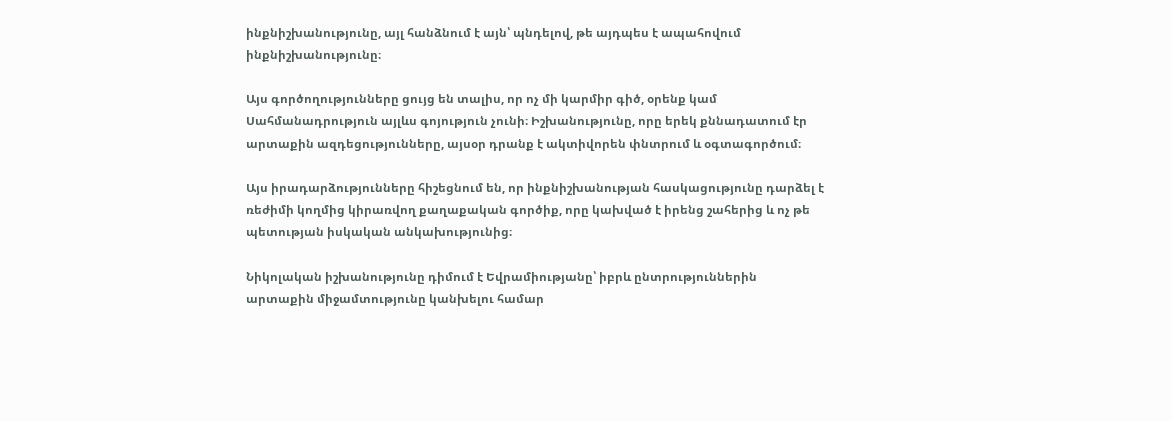ինքնիշխանությունը, այլ հանձնում է այն՝ պնդելով, թե այդպես է ապահովում ինքնիշխանությունը։

Այս գործողությունները ցույց են տալիս, որ ոչ մի կարմիր գիծ, օրենք կամ Սահմանադրություն այլևս գոյություն չունի։ Իշխանությունը, որը երեկ քննադատում էր արտաքին ազդեցությունները, այսօր դրանք է ակտիվորեն փնտրում և օգտագործում։

Այս իրադարձությունները հիշեցնում են, որ ինքնիշխանության հասկացությունը դարձել է ռեժիմի կողմից կիրառվող քաղաքական գործիք, որը կախված է իրենց շահերից և ոչ թե պետության իսկական անկախությունից։

Նիկոլական իշխանությունը դիմում է Եվրամիությանը՝ իբրև ընտրություններին արտաքին միջամտությունը կանխելու համար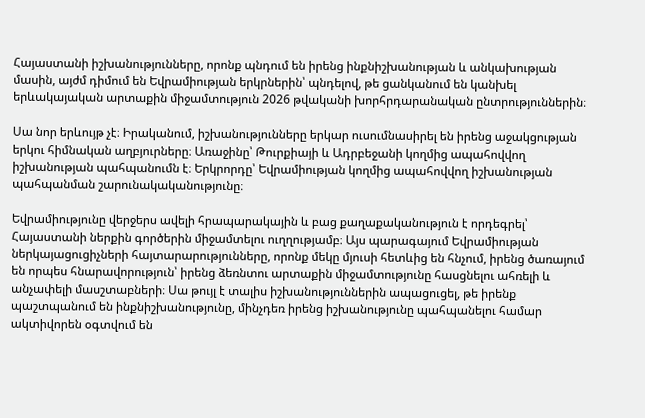Հայաստանի իշխանությունները, որոնք պնդում են իրենց ինքնիշխանության և անկախության մասին, այժմ դիմում են Եվրամիության երկրներին՝ պնդելով, թե ցանկանում են կանխել երևակայական արտաքին միջամտություն 2026 թվականի խորհրդարանական ընտրություններին։

Սա նոր երևույթ չէ։ Իրականում, իշխանությունները երկար ուսումնասիրել են իրենց աջակցության երկու հիմնական աղբյուրները։ Առաջինը՝ Թուրքիայի և Ադրբեջանի կողմից ապահովվող իշխանության պահպանումն է։ Երկրորդը՝ Եվրամիության կողմից ապահովվող իշխանության պահպանման շարունակականությունը։

Եվրամիությունը վերջերս ավելի հրապարակային և բաց քաղաքականություն է որդեգրել՝ Հայաստանի ներքին գործերին միջամտելու ուղղությամբ։ Այս պարագայում Եվրամիության ներկայացուցիչների հայտարարությունները, որոնք մեկը մյուսի հետևից են հնչում, իրենց ծառայում են որպես հնարավորություն՝ իրենց ձեռնտու արտաքին միջամտությունը հասցնելու ահռելի և անչափելի մասշտաբների։ Սա թույլ է տալիս իշխանություններին ապացուցել, թե իրենք պաշտպանում են ինքնիշխանությունը, մինչդեռ իրենց իշխանությունը պահպանելու համար ակտիվորեն օգտվում են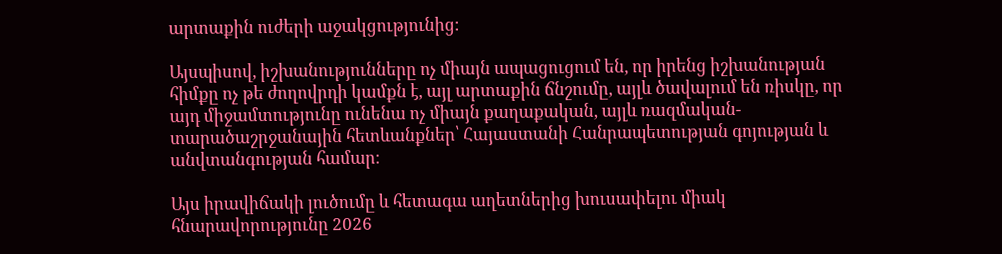արտաքին ուժերի աջակցությունից։

Այսպիսով, իշխանությունները ոչ միայն ապացուցում են, որ իրենց իշխանության հիմքը ոչ թե ժողովրդի կամքն է, այլ արտաքին ճնշումը, այլև ծավալում են ռիսկը, որ այդ միջամտությունը ունենա ոչ միայն քաղաքական, այլև ռազմական-տարածաշրջանային հետևանքներ՝ Հայաստանի Հանրապետության գոյության և անվտանգության համար։

Այս իրավիճակի լուծումը և հետագա աղետներից խուսափելու միակ հնարավորությունը 2026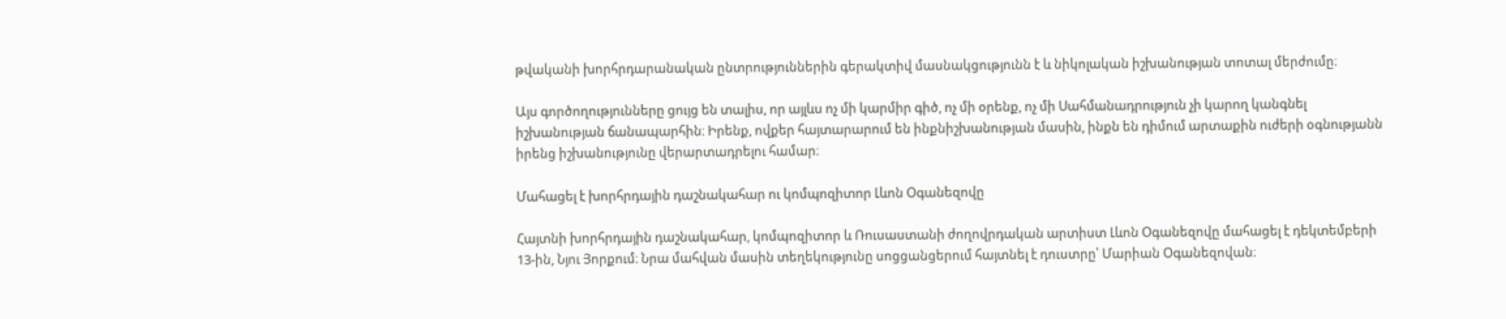թվականի խորհրդարանական ընտրություններին գերակտիվ մասնակցությունն է և նիկոլական իշխանության տոտալ մերժումը։

Այս գործողությունները ցույց են տալիս, որ այլևս ոչ մի կարմիր գիծ, ոչ մի օրենք, ոչ մի Սահմանադրություն չի կարող կանգնել իշխանության ճանապարհին։ Իրենք, ովքեր հայտարարում են ինքնիշխանության մասին, ինքն են դիմում արտաքին ուժերի օգնությանն իրենց իշխանությունը վերարտադրելու համար։

Մահացել է խորհրդային դաշնակահար ու կոմպոզիտոր Լևոն Օգանեզովը

Հայտնի խորհրդային դաշնակահար, կոմպոզիտոր և Ռուսաստանի ժողովրդական արտիստ Լևոն Օգանեզովը մահացել է դեկտեմբերի 13-ին, Նյու Յորքում։ Նրա մահվան մասին տեղեկությունը սոցցանցերում հայտնել է դուստրը՝ Մարիան Օգանեզովան։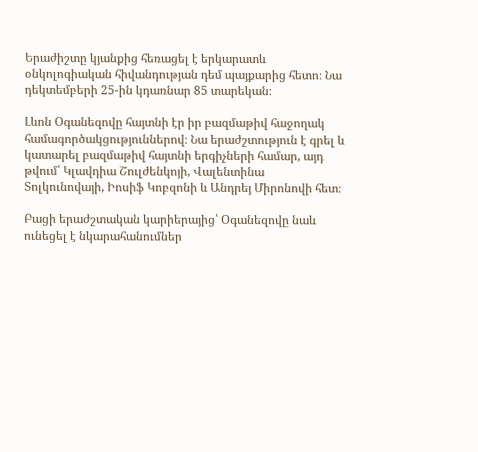Երաժիշտը կյանքից հեռացել է երկարատև օնկոլոգիական հիվանդության դեմ պայքարից հետո։ Նա դեկտեմբերի 25-ին կդառնար 85 տարեկան։

Լևոն Օգանեզովը հայտնի էր իր բազմաթիվ հաջողակ համագործակցություններով։ Նա երաժշտություն է գրել և կատարել բազմաթիվ հայտնի երգիչների համար, այդ թվում՝ Կլավդիա Շուլժենկոյի, Վալենտինա Տոլկունովայի, Իոսիֆ Կոբզոնի և Անդրեյ Միրոնովի հետ։

Բացի երաժշտական կարիերայից՝ Օգանեզովը նաև ունեցել է նկարահանումներ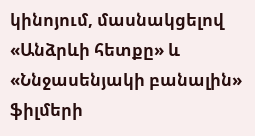կինոյում, մասնակցելով «Անձրևի հետքը» և «Ննջասենյակի բանալին» ֆիլմերի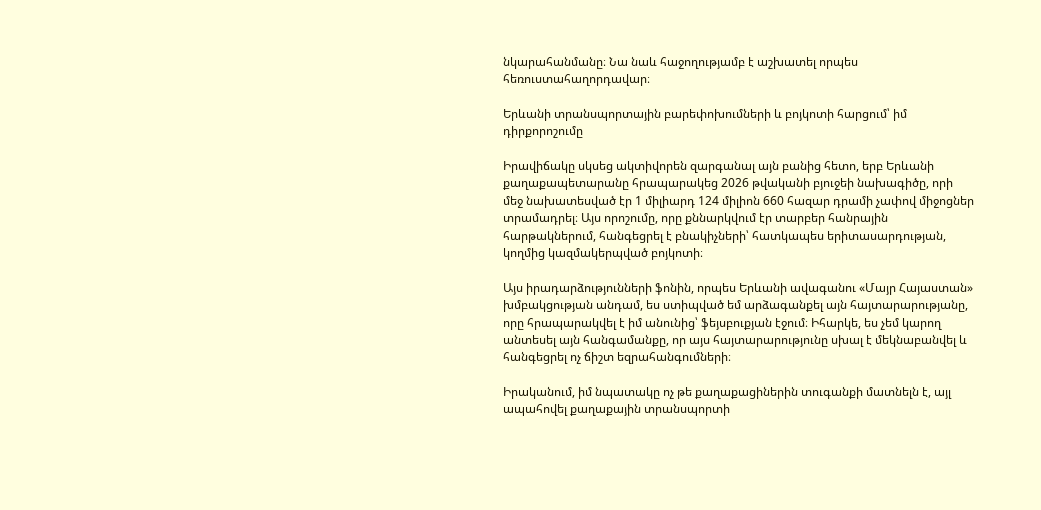նկարահանմանը։ Նա նաև հաջողությամբ է աշխատել որպես հեռուստահաղորդավար։

Երևանի տրանսպորտային բարեփոխումների և բոյկոտի հարցում՝ իմ դիրքորոշումը

Իրավիճակը սկսեց ակտիվորեն զարգանալ այն բանից հետո, երբ Երևանի քաղաքապետարանը հրապարակեց 2026 թվականի բյուջեի նախագիծը, որի մեջ նախատեսված էր 1 միլիարդ 124 միլիոն 660 հազար դրամի չափով միջոցներ տրամադրել։ Այս որոշումը, որը քննարկվում էր տարբեր հանրային հարթակներում, հանգեցրել է բնակիչների՝ հատկապես երիտասարդության, կողմից կազմակերպված բոյկոտի։

Այս իրադարձությունների ֆոնին, որպես Երևանի ավագանու «Մայր Հայաստան» խմբակցության անդամ, ես ստիպված եմ արձագանքել այն հայտարարությանը, որը հրապարակվել է իմ անունից՝ ֆեյսբուքյան էջում։ Իհարկե, ես չեմ կարող անտեսել այն հանգամանքը, որ այս հայտարարությունը սխալ է մեկնաբանվել և հանգեցրել ոչ ճիշտ եզրահանգումների։

Իրականում, իմ նպատակը ոչ թե քաղաքացիներին տուգանքի մատնելն է, այլ ապահովել քաղաքային տրանսպորտի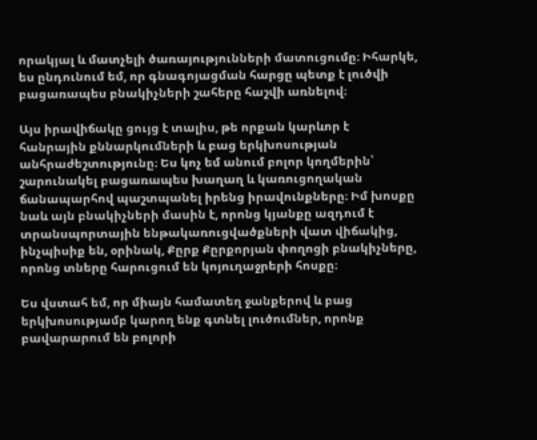որակյալ և մատչելի ծառայությունների մատուցումը։ Իհարկե, ես ընդունում եմ, որ գնագոյացման հարցը պետք է լուծվի բացառապես բնակիչների շահերը հաշվի առնելով։

Այս իրավիճակը ցույց է տալիս, թե որքան կարևոր է հանրային քննարկումների և բաց երկխոսության անհրաժեշտությունը։ Ես կոչ եմ անում բոլոր կողմերին՝ շարունակել բացառապես խաղաղ և կառուցողական ճանապարհով պաշտպանել իրենց իրավունքները։ Իմ խոսքը նաև այն բնակիչների մասին է, որոնց կյանքը ազդում է տրանսպորտային ենթակառուցվածքների վատ վիճակից, ինչպիսիք են, օրինակ, Քըրք Քըրքորյան փողոցի բնակիչները, որոնց տները հարուցում են կոյուղաջրերի հոսքը։

Ես վստահ եմ, որ միայն համատեղ ջանքերով և բաց երկխոսությամբ կարող ենք գտնել լուծումներ, որոնք բավարարում են բոլորի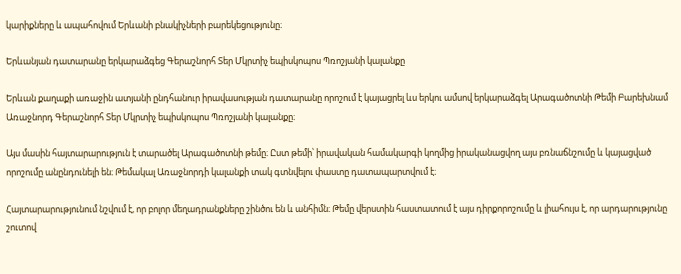կարիքները և ապահովում Երևանի բնակիչների բարեկեցությունը։

Երևանյան դատարանը երկարաձգեց Գերաշնորհ Տեր Մկրտիչ եպիսկոպոս Պռոշյանի կալանքը

Երևան քաղաքի առաջին ատյանի ընդհանուր իրավասության դատարանը որոշում է կայացրել ևս երկու ամսով երկարաձգել Արագածոտնի Թեմի Բարեխնամ Առաջնորդ Գերաշնորհ Տեր Մկրտիչ եպիսկոպոս Պռոշյանի կալանքը։

Այս մասին հայտարարություն է տարածել Արագածոտնի թեմը։ Ըստ թեմի՝ իրավական համակարգի կողմից իրականացվող այս բռնաճնշումը և կայացված որոշումը անընդունելի են։ Թեմակալ Առաջնորդի կալանքի տակ գտնվելու փաստը դատապարտվում է։

Հայտարարությունում նշվում է, որ բոլոր մեղադրանքները շինծու են և անհիմն։ Թեմը վերստին հաստատում է այս դիրքորոշումը և լիահույս է, որ արդարությունը շուտով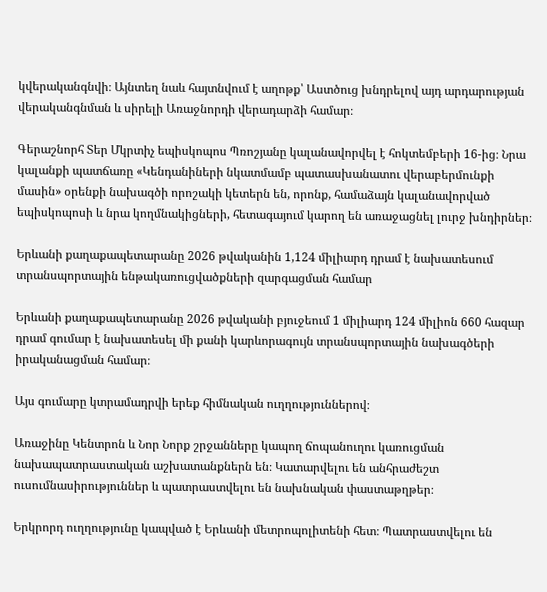կվերականգնվի։ Այնտեղ նաև հայտնվում է աղոթք՝ Աստծուց խնդրելով այդ արդարության վերականգնման և սիրելի Առաջնորդի վերադարձի համար։

Գերաշնորհ Տեր Մկրտիչ եպիսկոպոս Պռոշյանը կալանավորվել է հոկտեմբերի 16-ից։ Նրա կալանքի պատճառը «Կենդանիների նկատմամբ պատասխանատու վերաբերմունքի մասին» օրենքի նախագծի որոշակի կետերն են, որոնք, համաձայն կալանավորված եպիսկոպոսի և նրա կողմնակիցների, հետագայում կարող են առաջացնել լուրջ խնդիրներ։

Երևանի քաղաքապետարանը 2026 թվականին 1,124 միլիարդ դրամ է նախատեսում տրանսպորտային ենթակառուցվածքների զարգացման համար

Երևանի քաղաքապետարանը 2026 թվականի բյուջեում 1 միլիարդ 124 միլիոն 660 հազար դրամ գումար է նախատեսել մի քանի կարևորագույն տրանսպորտային նախագծերի իրականացման համար։

Այս գումարը կտրամադրվի երեք հիմնական ուղղություններով։

Առաջինը Կենտրոն և Նոր Նորք շրջանները կապող ճոպանուղու կառուցման նախապատրաստական աշխատանքներն են։ Կատարվելու են անհրաժեշտ ուսումնասիրություններ և պատրաստվելու են նախնական փաստաթղթեր։

Երկրորդ ուղղությունը կապված է Երևանի մետրոպոլիտենի հետ։ Պատրաստվելու են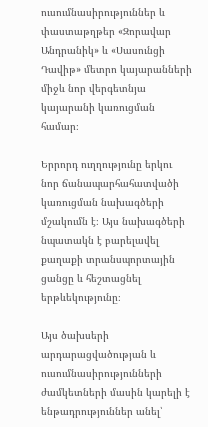ուսումնասիրություններ և փաստաթղթեր «Զորավար Անդրանիկ» և «Սասունցի Դավիթ» մետրո կայարանների միջև նոր վերգետնյա կայարանի կառուցման համար։

Երրորդ ուղղությունը երկու նոր ճանապարհահատվածի կառուցման նախագծերի մշակումն է։ Այս նախագծերի նպատակն է բարելավել քաղաքի տրանսպորտային ցանցը և հեշտացնել երթևեկությունը։

Այս ծախսերի արդարացվածության և ուսումնասիրությունների ժամկետների մասին կարելի է ենթադրություններ անել՝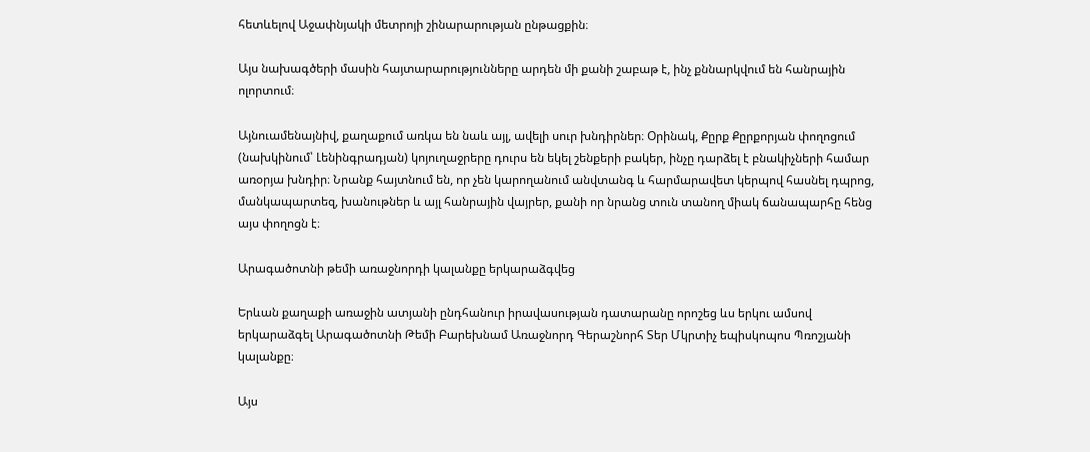հետևելով Աջափնյակի մետրոյի շինարարության ընթացքին։

Այս նախագծերի մասին հայտարարությունները արդեն մի քանի շաբաթ է, ինչ քննարկվում են հանրային ոլորտում։

Այնուամենայնիվ, քաղաքում առկա են նաև այլ, ավելի սուր խնդիրներ։ Օրինակ, Քըրք Քըրքորյան փողոցում (նախկինում՝ Լենինգրադյան) կոյուղաջրերը դուրս են եկել շենքերի բակեր, ինչը դարձել է բնակիչների համար առօրյա խնդիր։ Նրանք հայտնում են, որ չեն կարողանում անվտանգ և հարմարավետ կերպով հասնել դպրոց, մանկապարտեզ, խանութներ և այլ հանրային վայրեր, քանի որ նրանց տուն տանող միակ ճանապարհը հենց այս փողոցն է։

Արագածոտնի թեմի առաջնորդի կալանքը երկարաձգվեց

Երևան քաղաքի առաջին ատյանի ընդհանուր իրավասության դատարանը որոշեց ևս երկու ամսով երկարաձգել Արագածոտնի Թեմի Բարեխնամ Առաջնորդ Գերաշնորհ Տեր Մկրտիչ եպիսկոպոս Պռոշյանի կալանքը։

Այս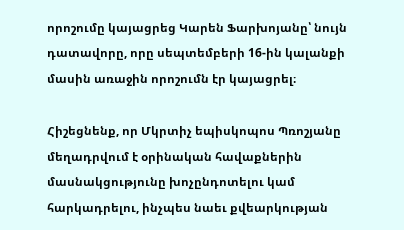որոշումը կայացրեց Կարեն Ֆարխոյանը՝ նույն դատավորը, որը սեպտեմբերի 16-ին կալանքի մասին առաջին որոշումն էր կայացրել։

Հիշեցնենք, որ Մկրտիչ եպիսկոպոս Պռոշյանը մեղադրվում է օրինական հավաքներին մասնակցությունը խոչընդոտելու կամ հարկադրելու, ինչպես նաեւ քվեարկության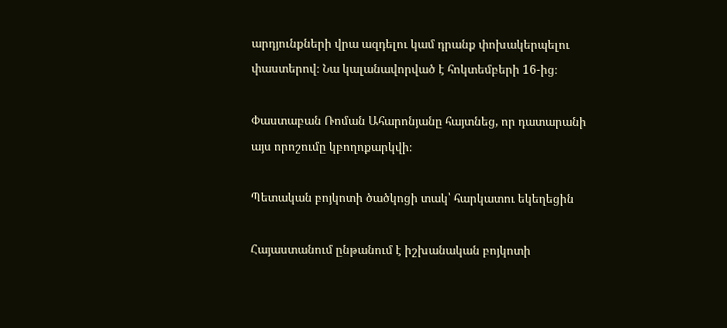արդյունքների վրա ազդելու կամ դրանք փոխակերպելու փաստերով։ Նա կալանավորված է հոկտեմբերի 16-ից։

Փաստաբան Ռոման Ահարոնյանը հայտնեց, որ դատարանի այս որոշումը կբողոքարկվի։

Պետական բոյկոտի ծածկոցի տակ՝ հարկատու եկեղեցին

Հայաստանում ընթանում է իշխանական բոյկոտի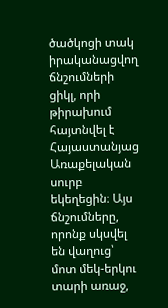ծածկոցի տակ իրականացվող ճնշումների ցիկլ, որի թիրախում հայտնվել է Հայաստանյաց Առաքելական սուրբ եկեղեցին։ Այս ճնշումները, որոնք սկսվել են վաղուց՝ մոտ մեկ-երկու տարի առաջ,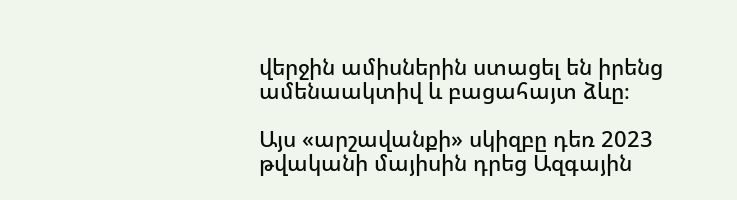վերջին ամիսներին ստացել են իրենց ամենաակտիվ և բացահայտ ձևը։

Այս «արշավանքի» սկիզբը դեռ 2023 թվականի մայիսին դրեց Ազգային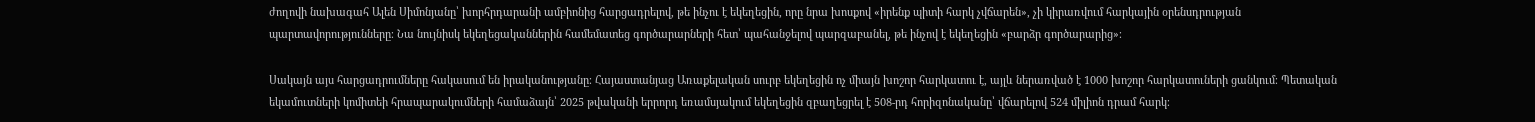ժողովի նախագահ Ալեն Սիմոնյանը՝ խորհրդարանի ամբիոնից հարցադրելով, թե ինչու է եկեղեցին, որը նրա խոսքով «իրենք պիտի հարկ չվճարեն», չի կիրառվում հարկային օրենսդրության պարտավորությունները։ Նա նույնիսկ եկեղեցականներին համեմատեց գործարարների հետ՝ պահանջելով պարզաբանել, թե ինչով է եկեղեցին «բարձր գործարարից»։

Սակայն այս հարցադրումները հակասում են իրականությանը։ Հայաստանյաց Առաքելական սուրբ եկեղեցին ոչ միայն խոշոր հարկատու է, այլև ներառված է 1000 խոշոր հարկատուների ցանկում։ Պետական եկամուտների կոմիտեի հրապարակումների համաձայն՝ 2025 թվականի երրորդ եռամսյակում եկեղեցին զբաղեցրել է 508-րդ հորիզոնականը՝ վճարելով 524 միլիոն դրամ հարկ։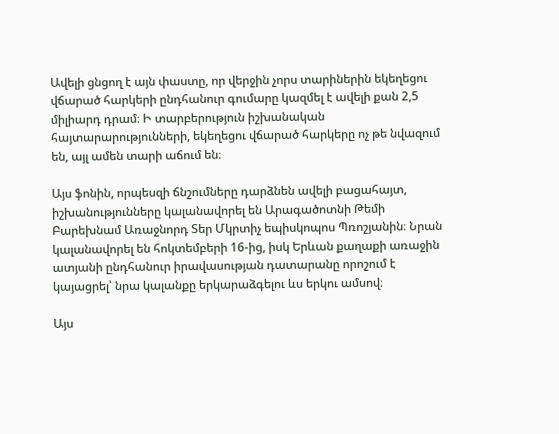Ավելի ցնցող է այն փաստը, որ վերջին չորս տարիներին եկեղեցու վճարած հարկերի ընդհանուր գումարը կազմել է ավելի քան 2,5 միլիարդ դրամ։ Ի տարբերություն իշխանական հայտարարությունների, եկեղեցու վճարած հարկերը ոչ թե նվազում են, այլ ամեն տարի աճում են։

Այս ֆոնին, որպեսզի ճնշումները դարձնեն ավելի բացահայտ, իշխանությունները կալանավորել են Արագածոտնի Թեմի Բարեխնամ Առաջնորդ Տեր Մկրտիչ եպիսկոպոս Պռոշյանին։ Նրան կալանավորել են հոկտեմբերի 16-ից, իսկ Երևան քաղաքի առաջին ատյանի ընդհանուր իրավասության դատարանը որոշում է կայացրել՝ նրա կալանքը երկարաձգելու ևս երկու ամսով։

Այս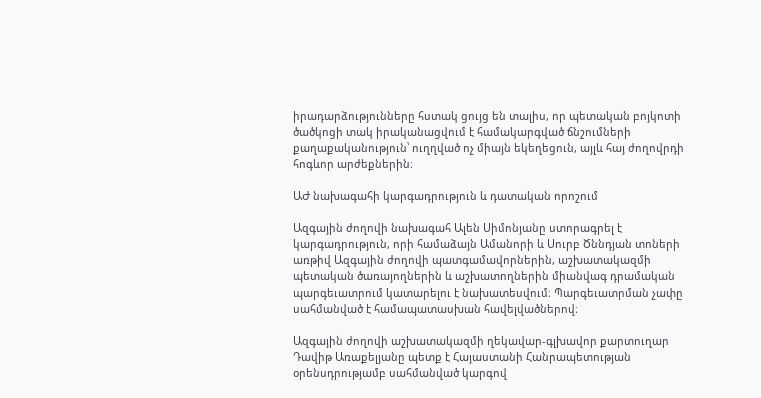իրադարձությունները հստակ ցույց են տալիս, որ պետական բոյկոտի ծածկոցի տակ իրականացվում է համակարգված ճնշումների քաղաքականություն՝ ուղղված ոչ միայն եկեղեցուն, այլև հայ ժողովրդի հոգևոր արժեքներին։

ԱԺ նախագահի կարգադրություն և դատական որոշում

Ազգային ժողովի նախագահ Ալեն Սիմոնյանը ստորագրել է կարգադրություն, որի համաձայն Ամանորի և Սուրբ Ծննդյան տոների առթիվ Ազգային ժողովի պատգամավորներին, աշխատակազմի պետական ծառայողներին և աշխատողներին միանվագ դրամական պարգեւատրում կատարելու է նախատեսվում։ Պարգեւատրման չափը սահմանված է համապատասխան հավելվածներով։

Ազգային ժողովի աշխատակազմի ղեկավար-գլխավոր քարտուղար Դավիթ Առաքելյանը պետք է Հայաստանի Հանրապետության օրենսդրությամբ սահմանված կարգով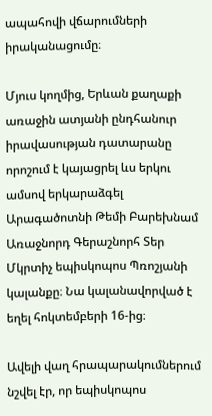ապահովի վճարումների իրականացումը։

Մյուս կողմից, Երևան քաղաքի առաջին ատյանի ընդհանուր իրավասության դատարանը որոշում է կայացրել ևս երկու ամսով երկարաձգել Արագածոտնի Թեմի Բարեխնամ Առաջնորդ Գերաշնորհ Տեր Մկրտիչ եպիսկոպոս Պռոշյանի կալանքը։ Նա կալանավորված է եղել հոկտեմբերի 16-ից։

Ավելի վաղ հրապարակումներում նշվել էր, որ եպիսկոպոս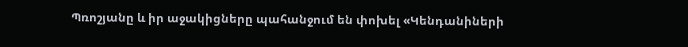Պռոշյանը և իր աջակիցները պահանջում են փոխել «Կենդանիների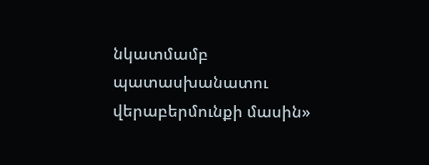նկատմամբ պատասխանատու վերաբերմունքի մասին»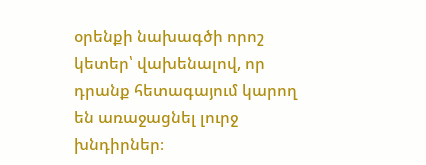օրենքի նախագծի որոշ կետեր՝ վախենալով, որ դրանք հետագայում կարող են առաջացնել լուրջ խնդիրներ։